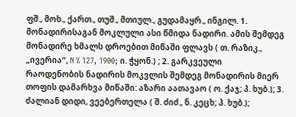ფშ., მოხ., ქართ., თუშ., მთიულ., გუდამაყრ., ინგილ. 1. მონადირისაგან მოკლული ასი წმიდა ნადირი. ამის შემდეგ მონადირე ხმალს დროებით მიწაში ფლავს ( თ. რაზიკ., „ივერია“, N % 127, 1900; ი. ჭყონ.) ; 2. გარკვეული რაოდენობის ნადირის მოკვლის შემდეგ მონადირის მიერ თოფის დამარხვა მიწაში: აზარი აათავაო ( ო. ქაჯ; პ. ხუბ.); 3. ძალიან დიდი, ვეებერთელა ( შ. ძიძ., ნ. კეცხ; პ. ხუბ.);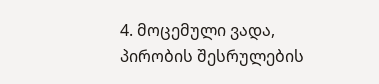4. მოცემული ვადა, პირობის შესრულების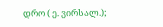დრო ( ე. ვირსალ.);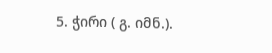5. ჭირი ( გ. იმნ.).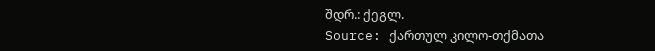შდრ.: ქეგლ.
Source: ქართულ კილო-თქმათა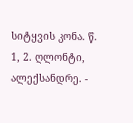სიტყვის კონა. წ. 1, 2. ღლონტი, ალექსანდრე. -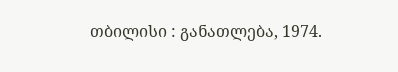თბილისი : განათლება, 1974.